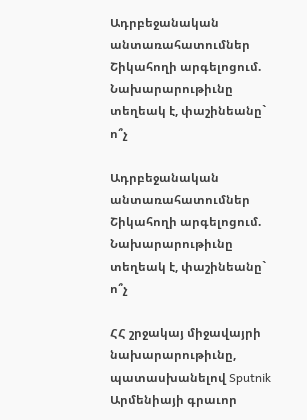Ադրբեջանական անտառահատումներ Շիկահողի արգելոցում. Նախարարութիւնը տեղեակ է, փաշինեանը` ո՞չ

Ադրբեջանական անտառահատումներ Շիկահողի արգելոցում. Նախարարութիւնը տեղեակ է, փաշինեանը` ո՞չ

ՀՀ շրջակայ միջավայրի նախարարութիւնը, պատասխանելով Sputnik Արմենիայի գրաւոր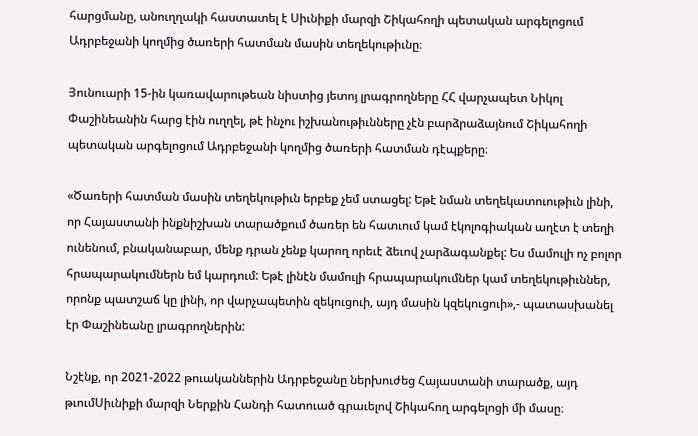հարցմանը, անուղղակի հաստատել է Սիւնիքի մարզի Շիկահողի պետական արգելոցում Ադրբեջանի կողմից ծառերի հատման մասին տեղեկութիւնը։

Յունուարի 15-ին կառավարութեան նիստից յետոյ լրագրողները ՀՀ վարչապետ Նիկոլ Փաշինեանին հարց էին ուղղել, թէ ինչու իշխանութիւնները չէն բարձրաձայնում Շիկահողի պետական արգելոցում Ադրբեջանի կողմից ծառերի հատման դէպքերը։

«Ծառերի հատման մասին տեղեկութիւն երբեք չեմ ստացել: Եթէ նման տեղեկատուութիւն լինի, որ Հայաստանի ինքնիշխան տարածքում ծառեր են հատւում կամ էկոլոգիական աղէտ է տեղի ունենում, բնականաբար, մենք դրան չենք կարող որեւէ ձեւով չարձագանքել: Ես մամուլի ոչ բոլոր հրապարակումներն եմ կարդում: Եթէ լինէն մամուլի հրապարակումներ կամ տեղեկութիւններ, որոնք պատշաճ կը լինի, որ վարչապետին զեկուցուի, այդ մասին կզեկուցուի»,- պատասխանել էր Փաշինեանը լրագրողներին:

Նշէնք, որ 2021-2022 թուականներին Ադրբեջանը ներխուժեց Հայաստանի տարածք, այդ թւումՍիւնիքի մարզի Ներքին Հանդի հատուած գրաւելով Շիկահող արգելոցի մի մասը։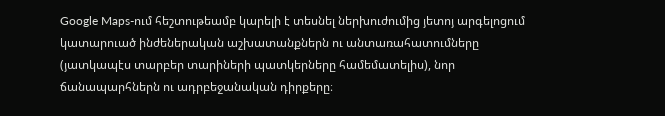Google Maps-ում հեշտութեամբ կարելի է տեսնել ներխուժումից յետոյ արգելոցում կատարուած ինժեներական աշխատանքներն ու անտառահատումները (յատկապէս տարբեր տարիների պատկերները համեմատելիս), նոր ճանապարհներն ու ադրբեջանական դիրքերը։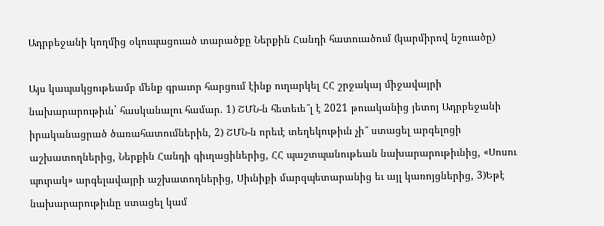Ադրբեջանի կողմից օկուպացուած տարածքը Ներքին Հանդի հատուածում (կարմիրով նշուածը)

Այս կապակցութեամբ մենք գրաւոր հարցում էինք ուղարկել ՀՀ շրջակայ միջավայրի նախարարութիւն` հասկանալու համար. 1) ՇՄՆ-ն հետեւե՞լ է 2021 թուականից յետոյ Ադրբեջանի իրականացրած ծառահատումներին, 2) ՇՄՆ-ն որեւէ տեղեկութիւն չի՞ ստացել արգելոցի աշխատողներից, Ներքին Հանդի գիւղացիներից, ՀՀ պաշտպանութեան նախարարութիւնից, «Սոսու պուրակ» արգելավայրի աշխատողներից, Սիւնիքի մարզպետարանից եւ այլ կառոյցներից, 3)Եթէ նախարարութիւնը ստացել կամ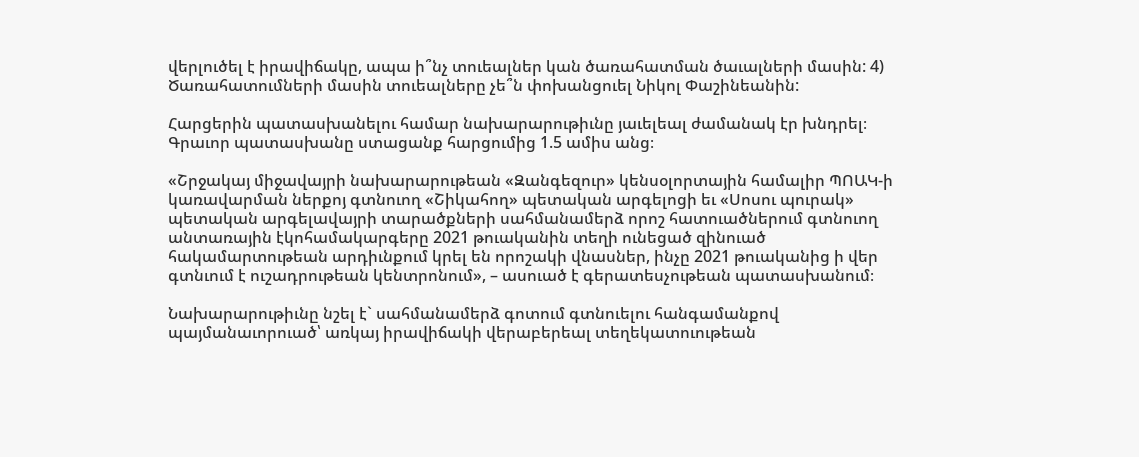վերլուծել է իրավիճակը, ապա ի՞նչ տուեալներ կան ծառահատման ծաւալների մասին: 4) Ծառահատումների մասին տուեալները չե՞ն փոխանցուել Նիկոլ Փաշինեանին:

Հարցերին պատասխանելու համար նախարարութիւնը յաւելեալ ժամանակ էր խնդրել։ Գրաւոր պատասխանը ստացանք հարցումից 1.5 ամիս անց։

«Շրջակայ միջավայրի նախարարութեան «Զանգեզուր» կենսօլորտային համալիր ՊՈԱԿ-ի կառավարման ներքոյ գտնուող «Շիկահող» պետական արգելոցի եւ «Սոսու պուրակ» պետական արգելավայրի տարածքների սահմանամերձ որոշ հատուածներում գտնուող անտառային էկոհամակարգերը 2021 թուականին տեղի ունեցած զինուած հակամարտութեան արդիւնքում կրել են որոշակի վնասներ, ինչը 2021 թուականից ի վեր գտնւում է ուշադրութեան կենտրոնում», – ասուած է գերատեսչութեան պատասխանում։

Նախարարութիւնը նշել է` սահմանամերձ գոտում գտնուելու հանգամանքով պայմանաւորուած՝ առկայ իրավիճակի վերաբերեալ տեղեկատուութեան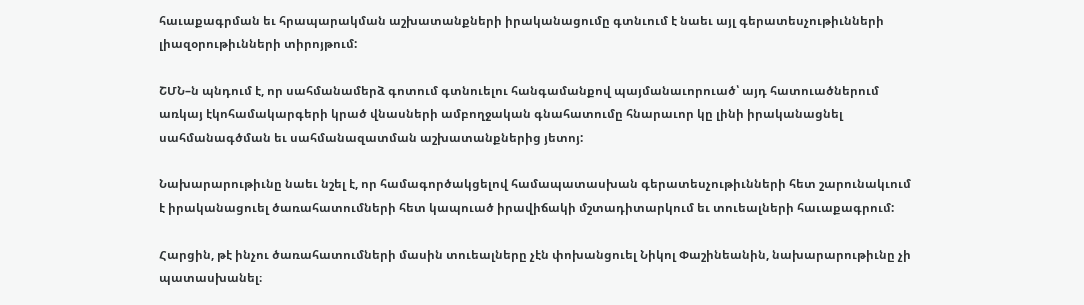հաւաքագրման եւ հրապարակման աշխատանքների իրականացումը գտնւում է նաեւ այլ գերատեսչութիւնների լիազօրութիւնների տիրոյթում:

ՇՄՆ–ն պնդում է, որ սահմանամերձ գոտում գտնուելու հանգամանքով պայմանաւորուած՝ այդ հատուածներում առկայ էկոհամակարգերի կրած վնասների ամբողջական գնահատումը հնարաւոր կը լինի իրականացնել սահմանագծման եւ սահմանազատման աշխատանքներից յետոյ:

Նախարարութիւնը նաեւ նշել է, որ համագործակցելով համապատասխան գերատեսչութիւնների հետ շարունակւում է իրականացուել ծառահատումների հետ կապուած իրավիճակի մշտադիտարկում եւ տուեալների հաւաքագրում:

Հարցին, թէ ինչու ծառահատումների մասին տուեալները չէն փոխանցուել Նիկոլ Փաշինեանին, նախարարութիւնը չի պատասխանել։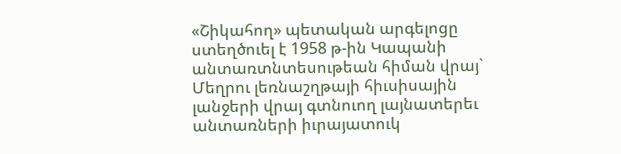«Շիկահող» պետական արգելոցը ստեղծուել է 1958 թ-ին Կապանի անտառտնտեսութեան հիման վրայ` Մեղրու լեռնաշղթայի հիւսիսային լանջերի վրայ գտնուող լայնատերեւ անտառների իւրայատուկ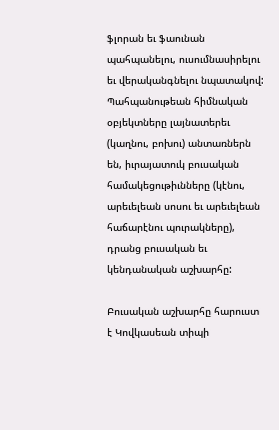ֆլորան եւ ֆաունան պահպանելու, ուսումնասիրելու եւ վերականգնելու նպատակով: Պահպանութեան հիմնական օբյեկտները լայնատերեւ (կաղնու, բոխու) անտառներն են, իւրայատուկ բուսական համակեցութիւնները (կէնու, արեւելեան սոսու եւ արեւելեան հաճարէնու պուրակները), դրանց բուսական եւ կենդանական աշխարհը:

Բուսական աշխարհը հարուստ է Կովկասեան տիպի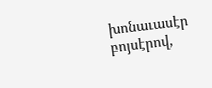խոնաւասէր բոյսէրով,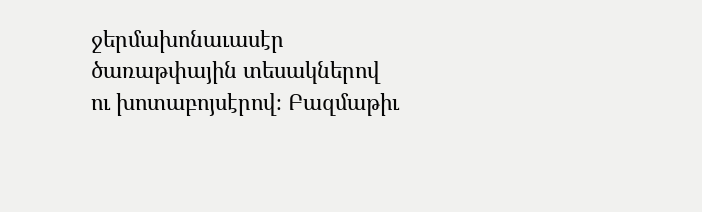ջերմախոնաւասէր ծառաթփային տեսակներով ու խոտաբոյսէրով։ Բազմաթիւ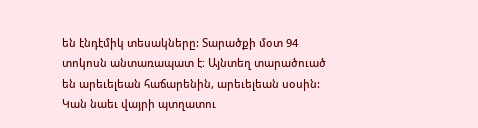են էնդէմիկ տեսակները: Տարածքի մօտ 94 տոկոսն անտառապատ է։ Այնտեղ տարածուած են արեւելեան հաճարենին, արեւելեան սօսին: Կան նաեւ վայրի պտղատու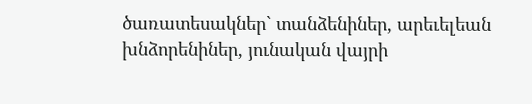ծառատեսակներ` տանձենիներ, արեւելեան խնձորենիներ, յունական վայրի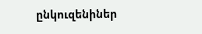ընկուզենիներ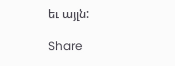եւ այլն:

Share